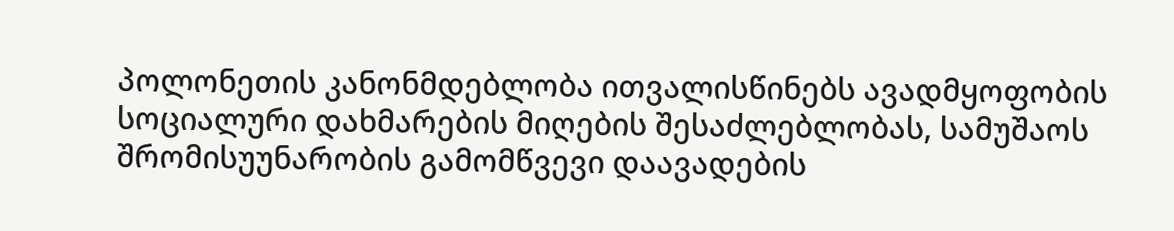პოლონეთის კანონმდებლობა ითვალისწინებს ავადმყოფობის სოციალური დახმარების მიღების შესაძლებლობას, სამუშაოს შრომისუუნარობის გამომწვევი დაავადების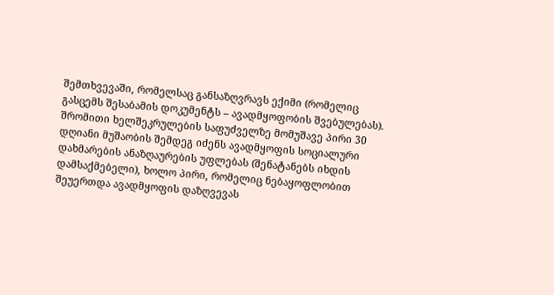შემთხვევაში, რომელსაც განსაზღვრავს ექიმი (რომელიც გასცემს შესაბამის დოკუმენტს – ავადმყოფობის შვებულებას). შრომითი ხელშეკრულების საფუძველზე მომუშავე პირი 30 დღიანი მუშაობის შემდეგ იძენს ავადმყოფის სოციალური დახმარების ანაზღაურების უფლებას (შენატანებს იხდის დამსაქმებელი), ხოლო პირი, რომელიც ნებაყოფლობით შეუერთდა ავადმყოფის დაზღვევას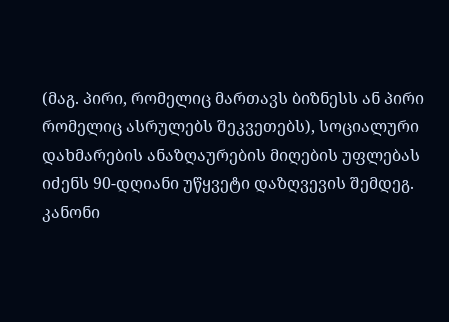(მაგ. პირი, რომელიც მართავს ბიზნესს ან პირი რომელიც ასრულებს შეკვეთებს), სოციალური დახმარების ანაზღაურების მიღების უფლებას იძენს 90-დღიანი უწყვეტი დაზღვევის შემდეგ. კანონი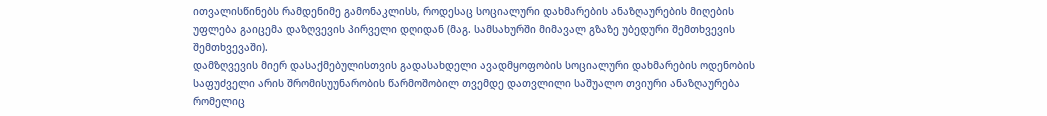ითვალისწინებს რამდენიმე გამონაკლისს, როდესაც სოციალური დახმარების ანაზღაურების მიღების უფლება გაიცემა დაზღვევის პირველი დღიდან (მაგ. სამსახურში მიმავალ გზაზე უბედური შემთხვევის შემთხვევაში).
დამზღვევის მიერ დასაქმებულისთვის გადასახდელი ავადმყოფობის სოციალური დახმარების ოდენობის საფუძველი არის შრომისუუნარობის წარმოშობილ თვემდე დათვლილი საშუალო თვიური ანაზღაურება რომელიც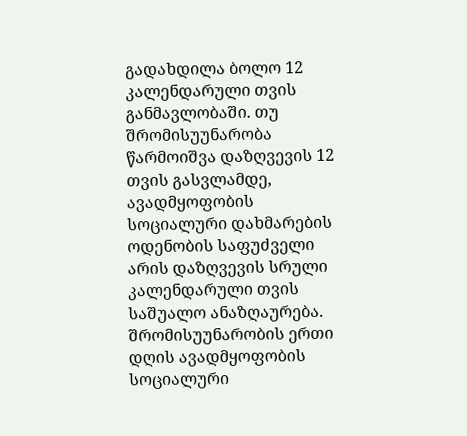გადახდილა ბოლო 12 კალენდარული თვის განმავლობაში. თუ შრომისუუნარობა წარმოიშვა დაზღვევის 12 თვის გასვლამდე, ავადმყოფობის სოციალური დახმარების ოდენობის საფუძველი არის დაზღვევის სრული კალენდარული თვის საშუალო ანაზღაურება. შრომისუუნარობის ერთი დღის ავადმყოფობის სოციალური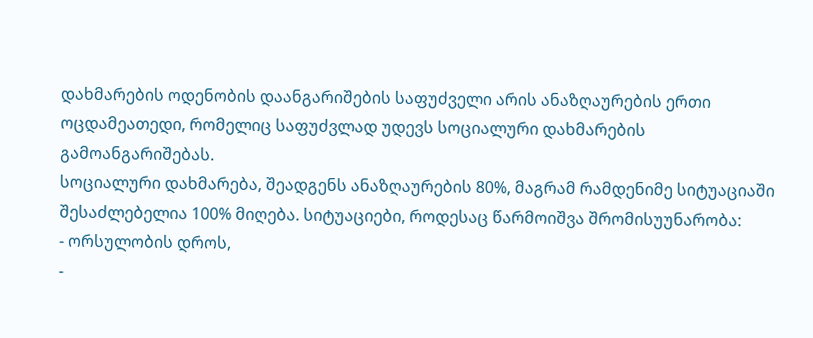დახმარების ოდენობის დაანგარიშების საფუძველი არის ანაზღაურების ერთი ოცდამეათედი, რომელიც საფუძვლად უდევს სოციალური დახმარების გამოანგარიშებას.
სოციალური დახმარება, შეადგენს ანაზღაურების 80%, მაგრამ რამდენიმე სიტუაციაში შესაძლებელია 100% მიღება. სიტუაციები, როდესაც წარმოიშვა შრომისუუნარობა:
- ორსულობის დროს,
-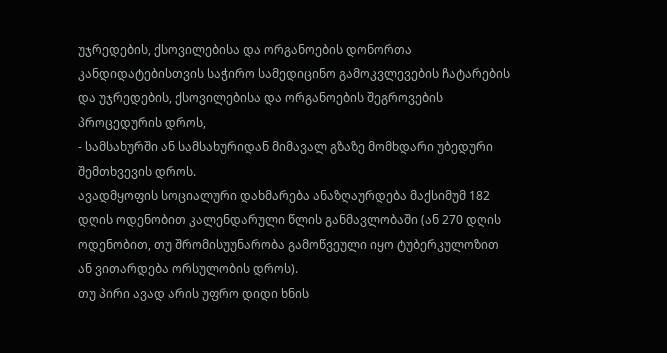უჯრედების, ქსოვილებისა და ორგანოების დონორთა კანდიდატებისთვის საჭირო სამედიცინო გამოკვლევების ჩატარების და უჯრედების, ქსოვილებისა და ორგანოების შეგროვების პროცედურის დროს,
- სამსახურში ან სამსახურიდან მიმავალ გზაზე მომხდარი უბედური შემთხვევის დროს.
ავადმყოფის სოციალური დახმარება ანაზღაურდება მაქსიმუმ 182 დღის ოდენობით კალენდარული წლის განმავლობაში (ან 270 დღის ოდენობით, თუ შრომისუუნარობა გამოწვეული იყო ტუბერკულოზით ან ვითარდება ორსულობის დროს).
თუ პირი ავად არის უფრო დიდი ხნის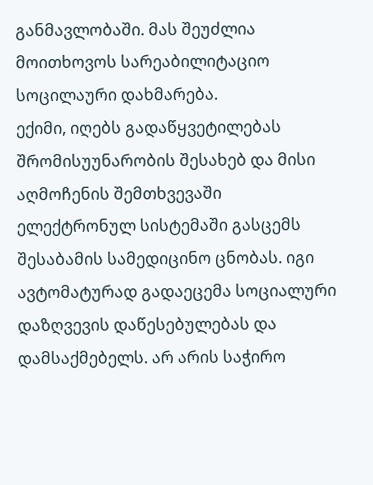განმავლობაში. მას შეუძლია მოითხოვოს სარეაბილიტაციო სოცილაური დახმარება.
ექიმი, იღებს გადაწყვეტილებას შრომისუუნარობის შესახებ და მისი აღმოჩენის შემთხვევაში ელექტრონულ სისტემაში გასცემს შესაბამის სამედიცინო ცნობას. იგი ავტომატურად გადაეცემა სოციალური დაზღვევის დაწესებულებას და დამსაქმებელს. არ არის საჭირო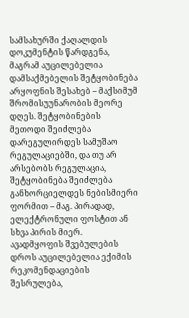სამსახურში ქაღალდის დოკუმენტის წარდგენა, მაგრამ აუცილებელია დამსაქმებელის შეტყობინება არყოფნის შესახებ – მაქსიმუმ შრომისუუნარობის მეორე დღეს. შეტყობინების მეთოდი შეიძლება დარეგულირდეს სამუშაო რეგულაციებში, და თუ არ არსებობს რეგულაცია, შეტყობინება შეიძლება განხორციელდეს ნებისმიერი ფორმით – მაგ. პირადად, ელექტრონული ფოსტით ან სხვა პირის მიერ.
ავადმყოფის შვებულების დროს აუცილებელია ექიმის რეკომენდაციების შესრულება,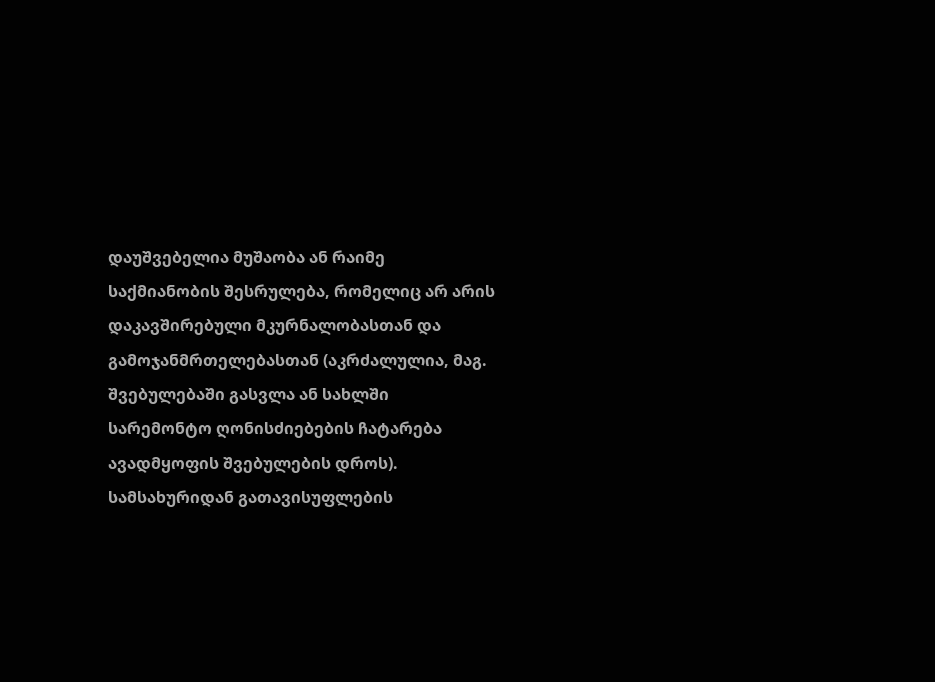დაუშვებელია მუშაობა ან რაიმე საქმიანობის შესრულება, რომელიც არ არის დაკავშირებული მკურნალობასთან და გამოჯანმრთელებასთან (აკრძალულია, მაგ. შვებულებაში გასვლა ან სახლში სარემონტო ღონისძიებების ჩატარება ავადმყოფის შვებულების დროს). სამსახურიდან გათავისუფლების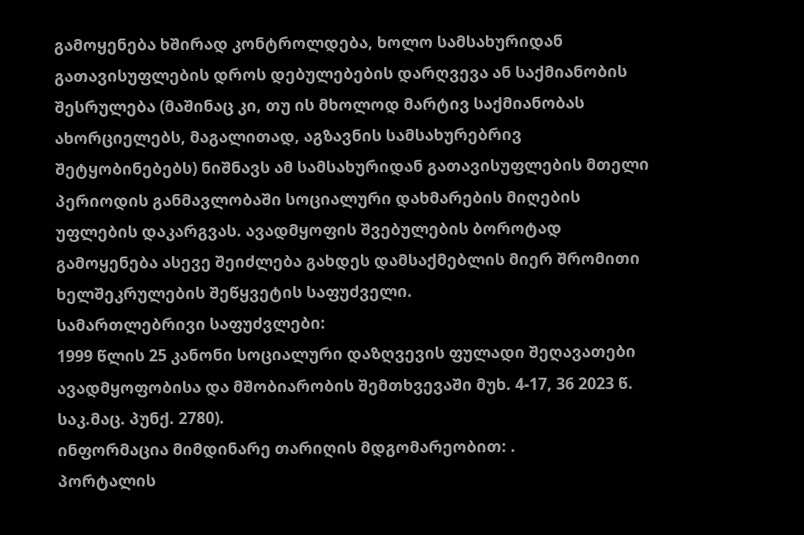გამოყენება ხშირად კონტროლდება, ხოლო სამსახურიდან გათავისუფლების დროს დებულებების დარღვევა ან საქმიანობის შესრულება (მაშინაც კი, თუ ის მხოლოდ მარტივ საქმიანობას ახორციელებს, მაგალითად, აგზავნის სამსახურებრივ შეტყობინებებს) ნიშნავს ამ სამსახურიდან გათავისუფლების მთელი პერიოდის განმავლობაში სოციალური დახმარების მიღების უფლების დაკარგვას. ავადმყოფის შვებულების ბოროტად გამოყენება ასევე შეიძლება გახდეს დამსაქმებლის მიერ შრომითი ხელშეკრულების შეწყვეტის საფუძველი.
სამართლებრივი საფუძვლები:
1999 წლის 25 კანონი სოციალური დაზღვევის ფულადი შეღავათები ავადმყოფობისა და მშობიარობის შემთხვევაში მუხ. 4-17, 36 2023 წ. საკ.მაც. პუნქ. 2780).
ინფორმაცია მიმდინარე თარიღის მდგომარეობით: .
პორტალის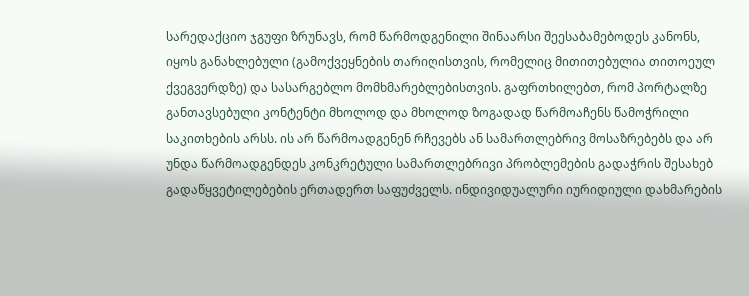სარედაქციო ჯგუფი ზრუნავს, რომ წარმოდგენილი შინაარსი შეესაბამებოდეს კანონს, იყოს განახლებული (გამოქვეყნების თარიღისთვის, რომელიც მითითებულია თითოეულ ქვეგვერდზე) და სასარგებლო მომხმარებლებისთვის. გაფრთხილებთ, რომ პორტალზე განთავსებული კონტენტი მხოლოდ და მხოლოდ ზოგადად წარმოაჩენს წამოჭრილი საკითხების არსს. ის არ წარმოადგენენ რჩევებს ან სამართლებრივ მოსაზრებებს და არ უნდა წარმოადგენდეს კონკრეტული სამართლებრივი პრობლემების გადაჭრის შესახებ გადაწყვეტილებების ერთადერთ საფუძველს. ინდივიდუალური იურიდიული დახმარების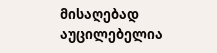მისაღებად აუცილებელია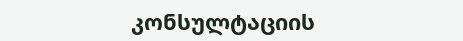კონსულტაციის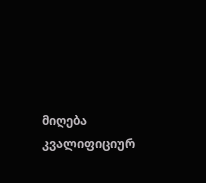მიღება კვალიფიციურ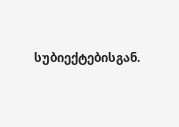სუბიექტებისგან.